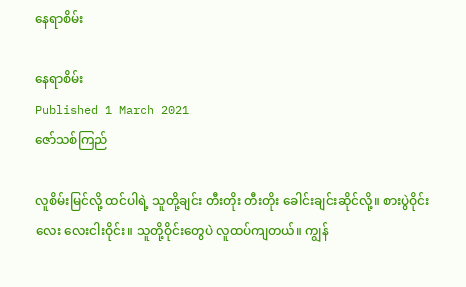နေရာစိမ်း

နေရာစိမ်း
Published 1 March 2021
ဇော်သစ်ကြည်

လူစိမ်းမြင်လို့ ထင်ပါရဲ့ သူတို့ချင်း တီးတိုး တီးတိုး ခေါင်းချင်းဆိုင်လို့။ စားပွဲဝိုင်းလေး လေးငါးဝိုင်း။ သူတို့ဝိုင်းတွေပဲ လူထပ်ကျတယ်။ ကျွန်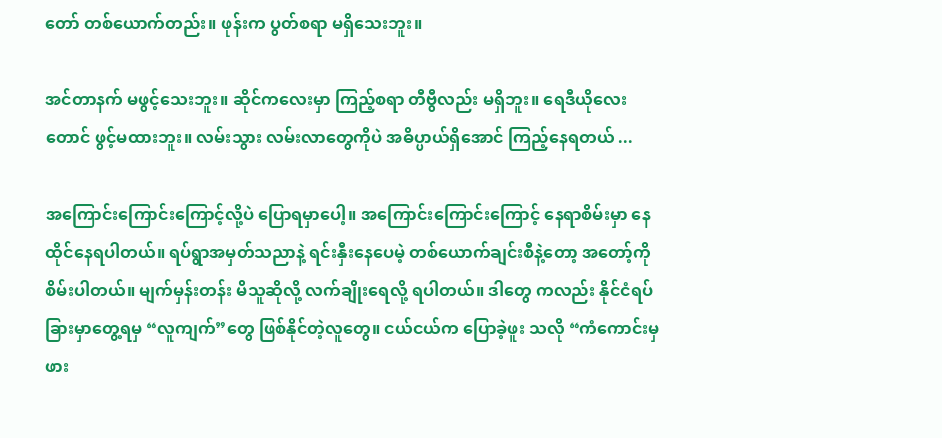တော် တစ်ယောက်တည်း။ ဖုန်းက ပွတ်စရာ မရှိသေးဘူး။

အင်တာနက် မဖွင့်သေးဘူး။ ဆိုင်ကလေးမှာ ကြည့်စရာ တီဗွီလည်း မရှိဘူး။ ရေဒီယိုလေး တောင် ဖွင့်မထားဘူး။ လမ်းသွား လမ်းလာတွေကိုပဲ အဓိပ္ပာယ်ရှိအောင် ကြည့်နေရတယ် ...

အကြောင်းကြောင်းကြောင့်လို့ပဲ ပြောရမှာပေါ့။ အကြောင်းကြောင်းကြောင့် နေရာစိမ်းမှာ နေထိုင်နေရပါတယ်။ ရပ်ရွာအမှတ်သညာနဲ့ ရင်းနှီးနေပေမဲ့ တစ်ယောက်ချင်းစီနဲ့တော့ အတော့်ကိုစိမ်းပါတယ်။ မျက်မှန်းတန်း မိသူဆိုလို့ လက်ချိုးရေလို့ ရပါတယ်။ ဒါတွေ ကလည်း နိုင်ငံရပ်ခြားမှာတွေ့ရမှ “လူကျက်”တွေ ဖြစ်နိုင်တဲ့လူတွေ။ ငယ်ငယ်က ပြောခဲ့ဖူး သလို “ကံကောင်းမှ ဖား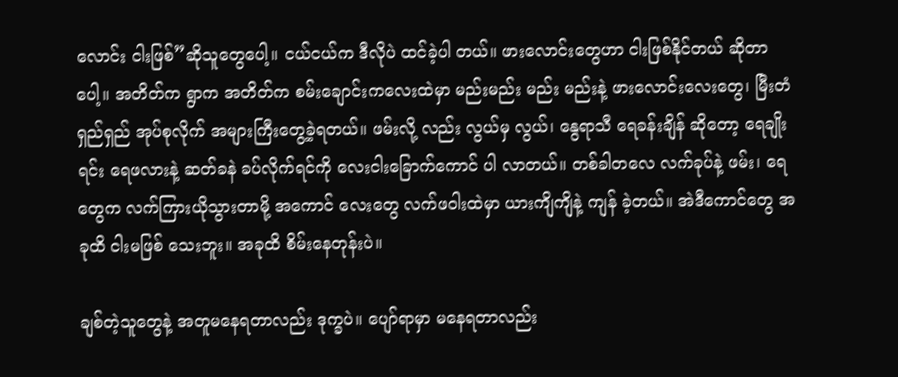လောင်း ငါးဖြစ်”ဆိုသူတွေပေါ့။ ငယ်ငယ်က ဒီလိုပဲ ထင်ခဲ့ပါ တယ်။ ဖားလောင်းတွေဟာ ငါးဖြစ်နိုင်တယ် ဆိုတာပေါ့။ အတိတ်က ရွာက အတိတ်က စမ်းချောင်းကလေးထဲမှာ မည်းမည်း မည်း မည်းနဲ့ ဖားလောင်းလေးတွေ၊ မြီးတံရှည်ရှည် အုပ်စုလိုက် အများကြီးတွေ့ခဲ့ရတယ်။ ဖမ်းလို့ လည်း လွယ်မှ လွယ်၊ နွေရာသီ ရေခန်းချိန် ဆိုတော့ ရေချိုးရင်း ရေဖလားနဲ့ ဆတ်ခနဲ ခပ်လိုက်ရင်ကို လေးငါးခြောက်ကောင် ပါ လာတယ်။ တစ်ခါတလေ လက်ခုပ်နဲ့ ဖမ်း၊ ရေတွေက လက်ကြားယိုသွားတာမို့ အကောင် လေးတွေ လက်ဖဝါးထဲမှာ ယားကျိကျိနဲ့ ကျန် ခဲ့တယ်။ အဲဒီကောင်တွေ အခုထိ ငါးမဖြစ် သေးဘူး။ အခုထိ စိမ်းနေတုန်းပဲ။

ချစ်တဲ့သူတွေနဲ့ အတူမနေရတာလည်း ဒုက္ခပဲ။ ပျော်ရာမှာ မနေရတာလည်း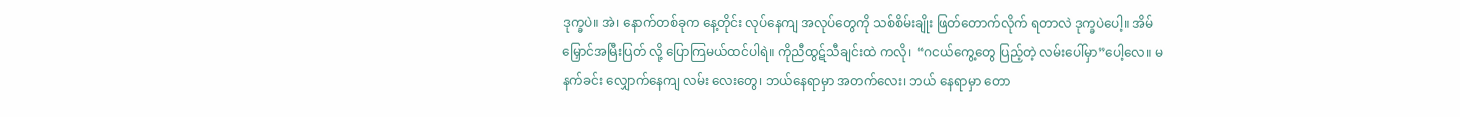ဒုက္ခပဲ။ အဲ၊ နောက်တစ်ခုက နေ့တိုင်း လုပ်နေကျ အလုပ်တွေကို သစ်စိမ်းချိုး ဖြတ်တောက်လိုက် ရတာလဲ ဒုက္ခပဲပေါ့။ အိမ်မြှောင်အမြီးပြတ် လို့ ပြောကြမယ်ထင်ပါရဲ။ ကိုညီထွဋ်သီချင်းထဲ ကလို၊  “ဂငယ်ကွေ့တွေ ပြည့်တဲ့ လမ်းပေါ်မှာ”ပေါ့လေ။ မနက်ခင်း လျှောက်နေကျ လမ်း လေးတွေ၊ ဘယ်နေရာမှာ အတက်လေး၊ ဘယ် နေရာမှာ တော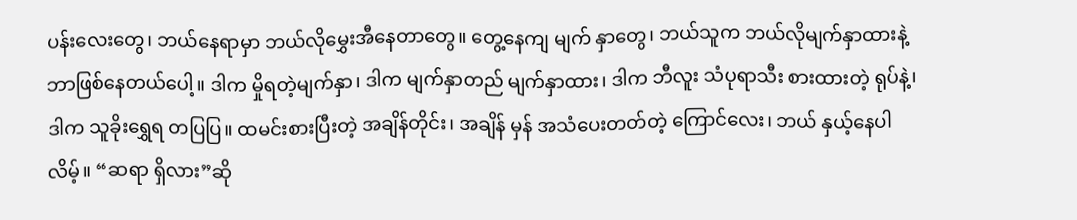ပန်းလေးတွေ၊ ဘယ်နေရာမှာ ဘယ်လိုမွှေးအီနေတာတွေ။ တွေ့နေကျ မျက် နှာတွေ၊ ဘယ်သူက ဘယ်လိုမျက်နှာထားနဲ့ ဘာဖြစ်နေတယ်ပေါ့။ ဒါက မှိုရတဲ့မျက်နှာ၊ ဒါက မျက်နှာတည် မျက်နှာထား၊ ဒါက ဘီလူး သံပုရာသီး စားထားတဲ့ ရုပ်နဲ့၊ ဒါက သူခိုးရွှေရ တပြပြ။ ထမင်းစားပြီးတဲ့ အချိန်တိုင်း၊ အချိန် မှန် အသံပေးတတ်တဲ့ ကြောင်လေး၊ ဘယ် နှယ့်နေပါလိမ့်။ “ဆရာ ရှိလား”ဆို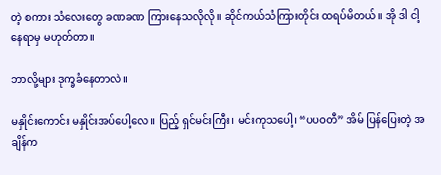တဲ့ စကား သံလေးတွေ ခဏခဏ ကြားနေသလိုလို။ ဆိုင်ကယ်သံကြားတိုင်း ထရပ်မိတယ်။ အို ဒါ ငါ့နေရာမှ မဟုတ်တာ။

ဘာလို့များ ဒုက္ခခံနေတာလဲ။

မနှိုင်းကောင်း မနှိုင်းအပ်ပေါ့လေ။ ပြည့် ရှင်မင်းကြီး၊ မင်းကုသပေါ့၊ “ပပဝတီ” အိမ် ပြန်ပြေးတဲ့ အချိန်က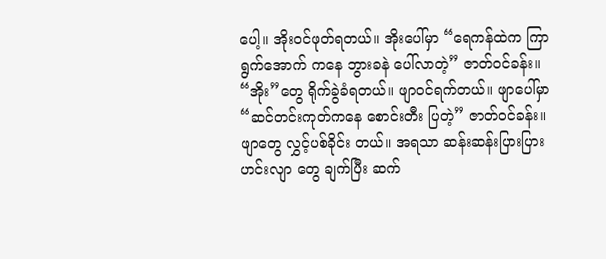ပေါ့။ အိုးဝင်ဖုတ်ရတယ်။ အိုးပေါ်မှာ “ရေကန်ထဲက ကြာရွက်အောက် ကနေ ဘွားခနဲ ပေါ်လာတဲ့” ဇာတ်ဝင်ခန်း။ “အိုး”တွေ ရိုက်ခွဲခံရတယ်။ ဖျာဝင်ရက်တယ်။ ဖျာပေါ်မှာ “ဆင်တင်းကုတ်ကနေ စောင်းတီး ပြတဲ့” ဇာတ်ဝင်ခန်း။ ဖျာတွေ လွှင့်ပစ်ခိုင်း တယ်။ အရသာ ဆန်းဆန်းပြားပြား ဟင်းလျာ တွေ ချက်ပြီး ဆက်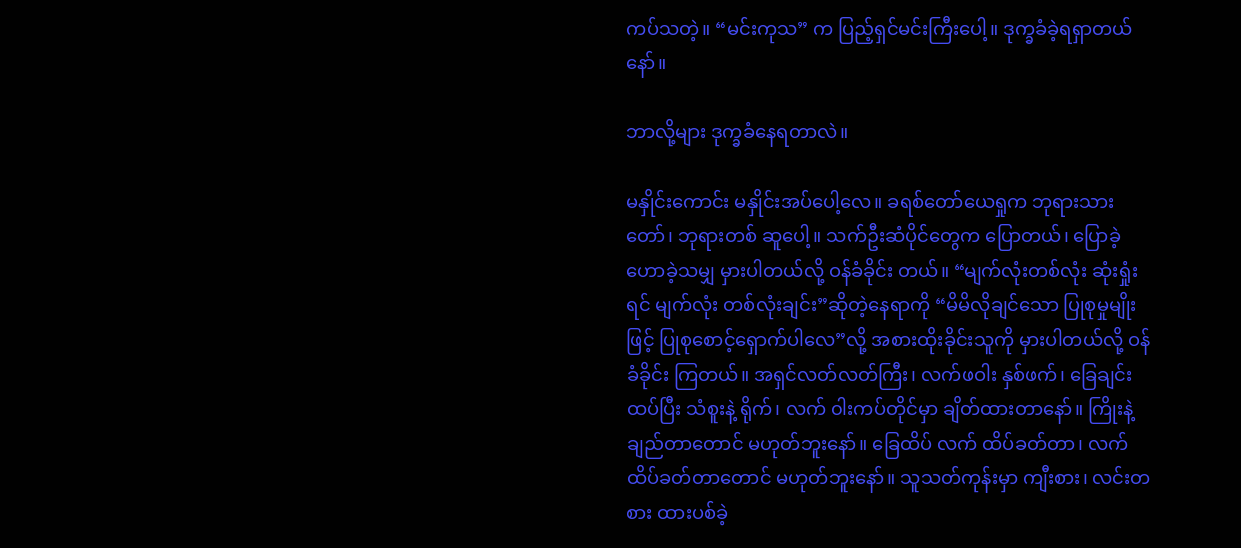ကပ်သတဲ့။ “မင်းကုသ” က ပြည့်ရှင်မင်းကြီးပေါ့။ ဒုက္ခခံခဲ့ရရှာတယ်နော်။

ဘာလို့များ ဒုက္ခခံနေရတာလဲ။

မနှိုင်းကောင်း မနှိုင်းအပ်ပေါ့လေ။ ခရစ်တော်ယေရှုက ဘုရားသားတော်၊ ဘုရားတစ် ဆူပေါ့။ သက်ဦးဆံပိုင်တွေက ပြောတယ်၊ ပြောခဲ့ ဟောခဲ့သမျှ မှားပါတယ်လို့ ဝန်ခံခိုင်း တယ်။ “မျက်လုံးတစ်လုံး ဆုံးရှုံးရင် မျက်လုံး တစ်လုံးချင်း”ဆိုတဲ့နေရာကို “မိမိလိုချင်သော ပြုစုမှုမျိုးဖြင့် ပြုစုစောင့်ရှောက်ပါလေ”လို့ အစားထိုးခိုင်းသူကို မှားပါတယ်လို့ ဝန်ခံခိုင်း ကြတယ်။ အရှင်လတ်လတ်ကြီး၊ လက်ဖဝါး နှစ်ဖက်၊ ခြေချင်းထပ်ပြီး သံစူးနဲ့ ရိုက်၊ လက် ၀ါးကပ်တိုင်မှာ ချိတ်ထားတာနော်။ ကြိုးနဲ့ ချည်တာတောင် မဟုတ်ဘူးနော်။ ခြေထိပ် လက် ထိပ်ခတ်တာ၊ လက်ထိပ်ခတ်တာတောင် မဟုတ်ဘူးနော်။ သူသတ်ကုန်းမှာ ကျီးစား၊ လင်းတစား ထားပစ်ခဲ့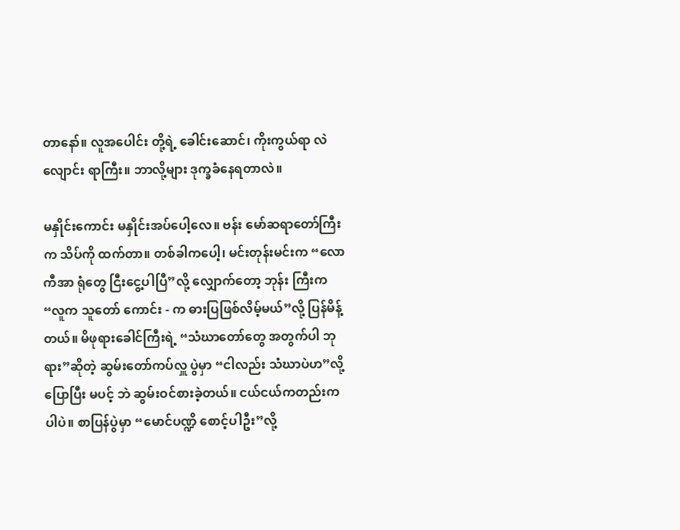တာနော်။ လူအပေါင်း တို့ရဲ့ ခေါင်းဆောင်၊ ကိုးကွယ်ရာ လဲလျောင်း ရာကြီး။ ဘာလို့များ ဒုက္ခခံနေရတာလဲ။

မနှိုင်းကောင်း မနှိုင်းအပ်ပေါ့လေ။ ဗန်း မော်ဆရာတော်ကြီးက သိပ်ကို ထက်တာ။ တစ်ခါကပေါ့၊ မင်းတုန်းမင်းက “လောကီအာ ရုံတွေ ငြီးငွေ့ပါပြီ”လို့ လျှောက်တော့ ဘုန်း ကြီးက “လူက သူတော် ကောင်း - က ဓားပြဖြစ်လိမ့်မယ်”လို့ ပြန်မိန့် တယ်။ မိဖုရားခေါင်ကြီးရဲ့ “သံဃာတော်တွေ အတွက်ပါ ဘုရား”ဆိုတဲ့ ဆွမ်းတော်ကပ်လှူ ပွဲမှာ “ငါလည်း သံဃာပဲဟ”လို့ ပြောပြီး မပင့် ဘဲ ဆွမ်းဝင်စားခဲ့တယ်။ ငယ်ငယ်ကတည်းက ပါပဲ။ စာပြန်ပွဲမှာ “မောင်ပဏ္ဍိ စောင့်ပါဦး”လို့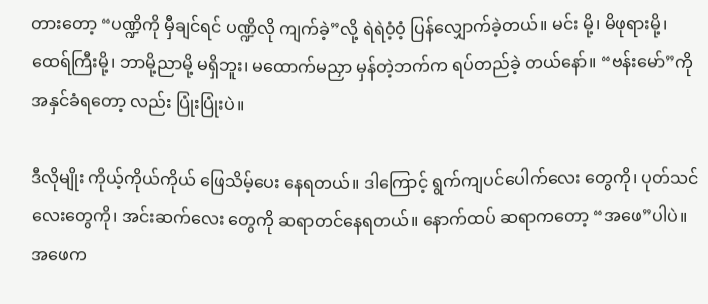တားတော့ “ပဏ္ဍိကို မှီချင်ရင် ပဏ္ဍိလို ကျက်ခဲ့”လို့ ရဲရဲဝံ့ဝံ့ ပြန်လျှောက်ခဲ့တယ်။ မင်း မို့၊ မိဖုရားမို့၊ ထေရ်ကြီးမို့၊ ဘာမို့ညာမို့ မရှိဘူး၊ မထောက်မညှာ မှန်တဲ့ဘက်က ရပ်တည်ခဲ့ တယ်နော်။ “ဗန်းမော်”ကို အနှင်ခံရတော့ လည်း ပြုံးပြုံးပဲ။

ဒီလိုမျိုး ကိုယ့်ကိုယ်ကိုယ် ဖြေသိမ့်ပေး နေရတယ်။ ဒါကြောင့် ရွက်ကျပင်ပေါက်လေး တွေကို၊ ပုတ်သင်လေးတွေကို၊ အင်းဆက်လေး တွေကို ဆရာတင်နေရတယ်။ နောက်ထပ် ဆရာကတော့ “အဖေ”ပါပဲ။ အဖေက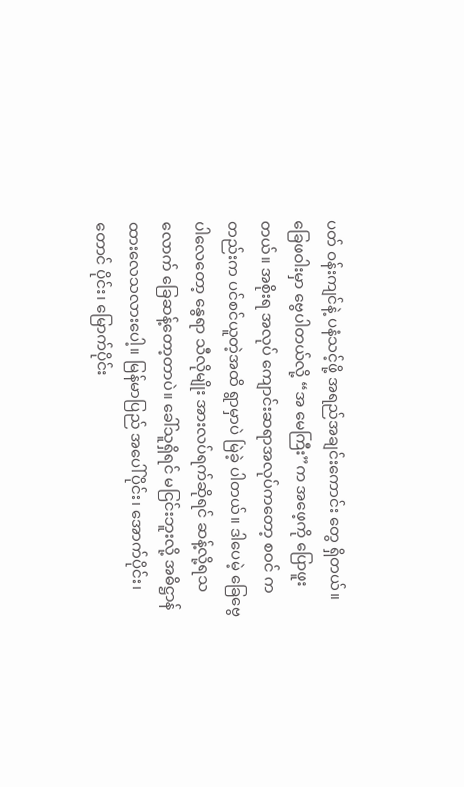ပတ် ဝန်းကျင်နဲ့ ပနံသင့်ဖို့ အရည်အချင်းကောင်း တွေ ရှိတယ်။ ခြေဖဝါးမှာ ဗွေပါတယ်လို့ “အ မေကြီး”က အဖေ့ကို ပြောဖူးတယ်။ အစိုးရ အလုပ် ကျောင်းဆရာအလုပ်ကတော့ စဝင် ကတည်းက ပင်စင်ယူတဲ့အထိ ရွာမှာပဲ မြဲခဲ့ ပါတယ်။ ဒါပေမဲ့ ခြေဗွေပါလေတော့ နွေရာ သီလိုမျိုး အားလပ်ရက်ဆိုရင် ဆန့်လို့ရသ လောက် ခြေဆန့်တော့တာပဲ။ ခေါ်သူရှိရင် မငြင်းဘူးလို့ အဓိဋ္ဌာန်ထားလေသလားပေါ့။ မြန်မာပြည် အပေါ်ပိုင်း၊ အောက်ပိုင်း၊ တောင် ပိုင်း၊ မြောက်ပိုင်း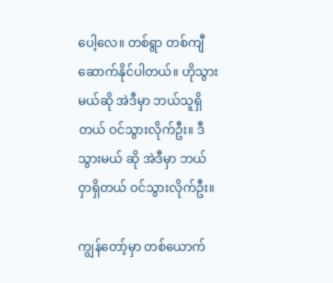ပေါ့လေ။ တစ်ရွာ တစ်ကျီ ဆောက်နိုင်ပါတယ်။ ဟိုသွားမယ်ဆို အဲဒီမှာ ဘယ်သူရှိတယ် ဝင်သွားလိုက်ဦး။ ဒီသွားမယ် ဆို အဲဒီမှာ ဘယ်ဝှာရှိတယ် ဝင်သွားလိုက်ဦး။

ကျွန်တော့်မှာ တစ်ယောက်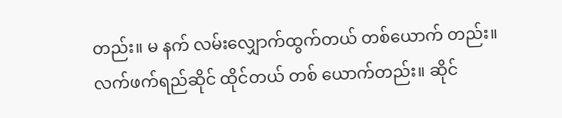တည်း။ မ နက် လမ်းလျှောက်ထွက်တယ် တစ်ယောက် တည်း။ လက်ဖက်ရည်ဆိုင် ထိုင်တယ် တစ် ယောက်တည်း။ ဆိုင်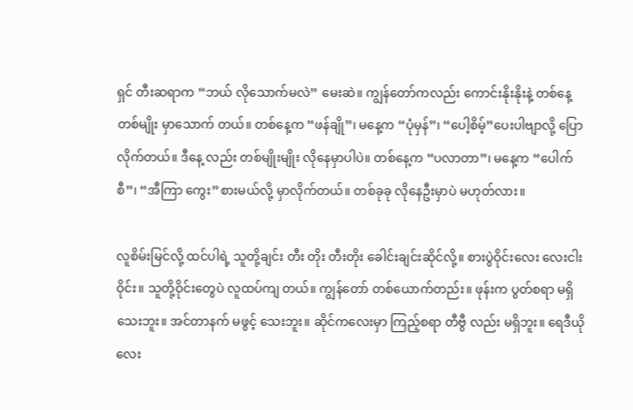ရှင် တီးဆရာက “ဘယ် လိုသောက်မလဲ” မေးဆဲ။ ကျွန်တော်ကလည်း ကောင်းနိုးနိုးနဲ့ တစ်နေ့တစ်မျိုး မှာသောက် တယ်။ တစ်နေ့က “ဖန်ချို”၊ မနေ့က “ပုံမှန်”၊ “ပေါ့စိမ့်”ပေးပါဗျာလို့ ပြောလိုက်တယ်။ ဒီနေ့ လည်း တစ်မျိုးမျိုး လိုနေမှာပါပဲ။ တစ်နေ့က “ပလာတာ”၊ မနေ့က “ပေါက်စီ”၊ “အီကြာ ကွေး”စားမယ်လို့ မှာလိုက်တယ်။ တစ်ခုခု လိုနေဦးမှာပဲ မဟုတ်လား။

လူစိမ်းမြင်လို့ ထင်ပါရဲ့ သူတို့ချင်း တီး တိုး တီးတိုး ခေါင်းချင်းဆိုင်လို့။ စားပွဲဝိုင်းလေး လေးငါးဝိုင်း။ သူတို့ဝိုင်းတွေပဲ လူထပ်ကျ တယ်။ ကျွန်တော် တစ်ယောက်တည်း။ ဖုန်းက ပွတ်စရာ မရှိသေးဘူး။ အင်တာနက် မဖွင့် သေးဘူး။ ဆိုင်ကလေးမှာ ကြည့်စရာ တီဗွီ လည်း မရှိဘူး။ ရေဒီယိုလေး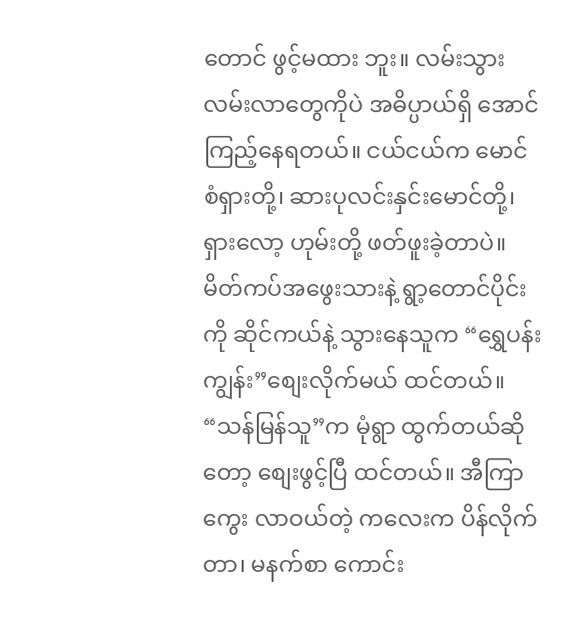တောင် ဖွင့်မထား ဘူး။ လမ်းသွားလမ်းလာတွေကိုပဲ အဓိပ္ပာယ်ရှိ အောင် ကြည့်နေရတယ်။ ငယ်ငယ်က မောင် စံရှားတို့၊ ဆားပုလင်းနှင်းမောင်တို့၊ ရှားလော့ ဟုမ်းတို့ ဖတ်ဖူးခဲ့တာပဲ။ မိတ်ကပ်အဖွေးသားနဲ့ ရွာ့တောင်ပိုင်းကို ဆိုင်ကယ်နဲ့ သွားနေသူက “ရွှေပန်းကျွန်း”စျေးလိုက်မယ် ထင်တယ်။         “သန်မြန်သူ”က မုံရွာ ထွက်တယ်ဆိုတော့ စျေးဖွင့်ပြီ ထင်တယ်။ အီကြာကွေး လာဝယ်တဲ့ ကလေးက ပိန်လိုက်တာ၊ မနက်စာ ကောင်း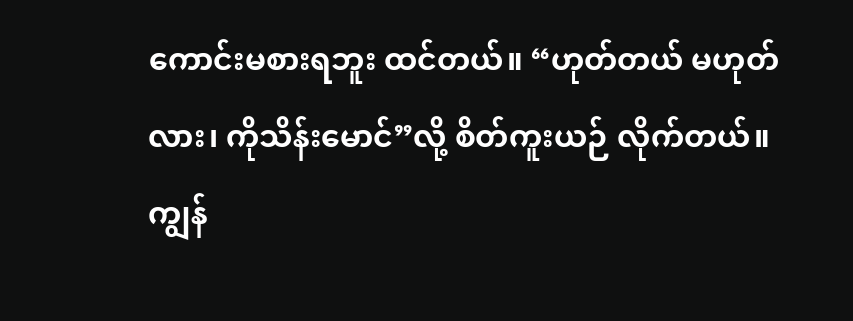ကောင်းမစားရဘူး ထင်တယ်။ “ဟုတ်တယ် မဟုတ်လား၊ ကိုသိန်းမောင်”လို့ စိတ်ကူးယဉ် လိုက်တယ်။ ကျွန်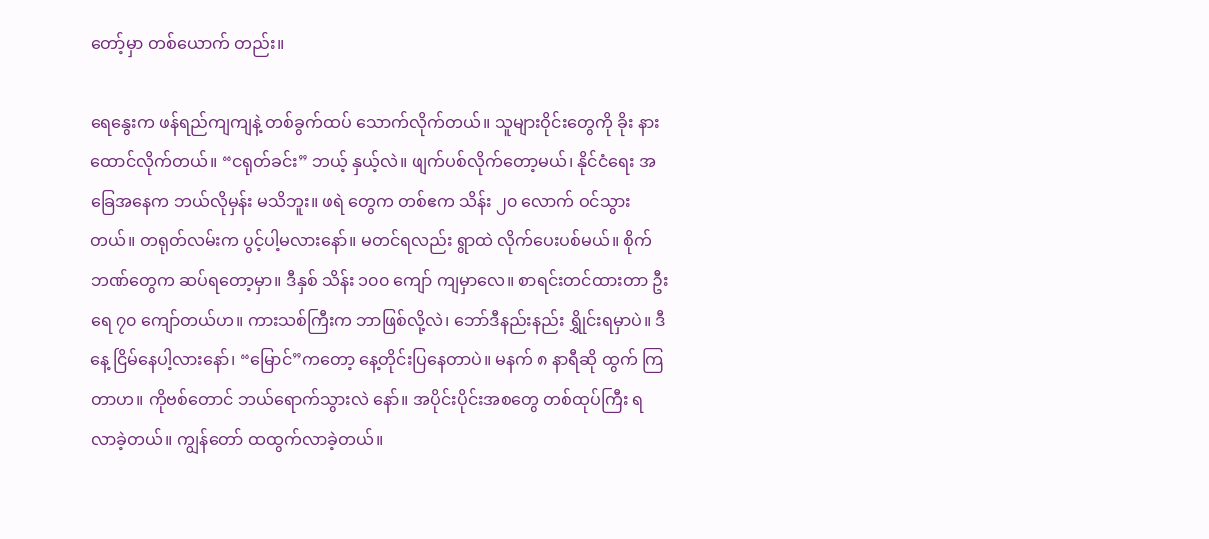တော့်မှာ တစ်ယောက် တည်း။

ရေနွေးက ဖန်ရည်ကျကျနဲ့ တစ်ခွက်ထပ် သောက်လိုက်တယ်။ သူများဝိုင်းတွေကို ခိုး နားထောင်လိုက်တယ်။ “ငရုတ်ခင်း” ဘယ့် နှယ့်လဲ။ ဖျက်ပစ်လိုက်တော့မယ်၊ နိုင်ငံရေး အခြေအနေက ဘယ်လိုမှန်း မသိဘူး။ ဖရဲ တွေက တစ်ဧက သိန်း ၂၀ လောက် ဝင်သွား တယ်။ တရုတ်လမ်းက ပွင့်ပါ့မလားနော်။ မတင်ရလည်း ရွာထဲ လိုက်ပေးပစ်မယ်။ စိုက် ဘဏ်တွေက ဆပ်ရတော့မှာ။ ဒီနှစ် သိန်း ၁၀၀ ကျော် ကျမှာလေ။ စာရင်းတင်ထားတာ ဦးရေ ၇၀ ကျော်တယ်ဟ။ ကားသစ်ကြီးက ဘာဖြစ်လို့လဲ၊ ဘော်ဒီနည်းနည်း ရွှိုင်းရမှာပဲ။ ဒီနေ့ ငြိမ်နေပါ့လားနော်၊ “မြောင်”ကတော့ နေ့တိုင်းပြနေတာပဲ။ မနက် ၈ နာရီဆို ထွက် ကြတာဟ။ ကိုဗစ်တောင် ဘယ်ရောက်သွားလဲ နော်။ အပိုင်းပိုင်းအစတွေ တစ်ထုပ်ကြီး ရ လာခဲ့တယ်။ ကျွန်တော် ထထွက်လာခဲ့တယ်။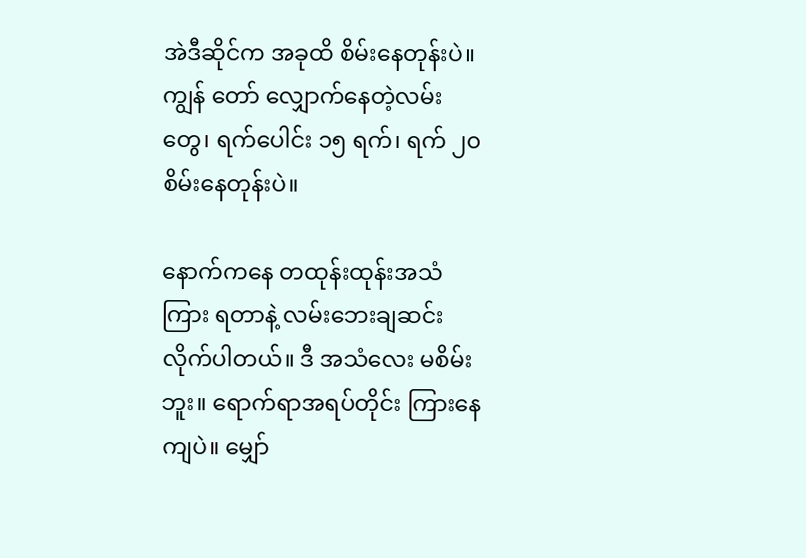အဲဒီဆိုင်က အခုထိ စိမ်းနေတုန်းပဲ။ ကျွန် တော် လျှောက်နေတဲ့လမ်းတွေ၊ ရက်ပေါင်း ၁၅ ရက်၊ ရက် ၂၀ စိမ်းနေတုန်းပဲ။

နောက်ကနေ တထုန်းထုန်းအသံကြား ရတာနဲ့ လမ်းဘေးချဆင်းလိုက်ပါတယ်။ ဒီ အသံလေး မစိမ်းဘူး။ ရောက်ရာအရပ်တိုင်း ကြားနေကျပဲ။ မျှော်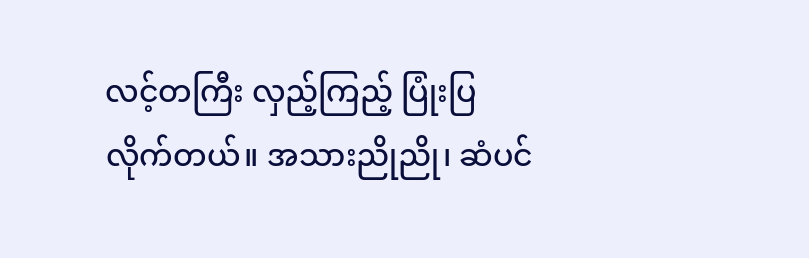လင့်တကြီး လှည့်ကြည့် ပြုံးပြလိုက်တယ်။ အသားညိုညို၊ ဆံပင်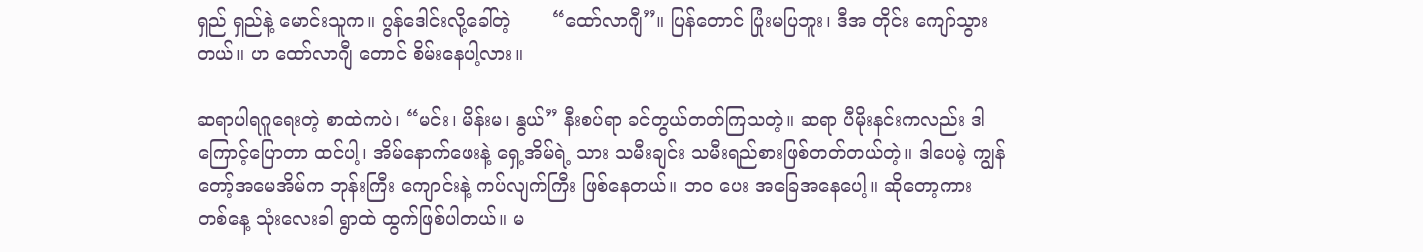ရှည် ရှည်နဲ့ မောင်းသူက။ ဂွန်ဒေါင်းလို့ခေါ်တဲ့       “ထော်လာဂျီ”။ ပြန်တောင် ပြုံးမပြဘူး၊ ဒီအ တိုင်း ကျော်သွားတယ်။ ဟ ထော်လာဂျီ တောင် စိမ်းနေပါ့လား။

ဆရာပါရဂူရေးတဲ့ စာထဲကပဲ၊ “မင်း၊ မိန်းမ၊ နွယ်” နီးစပ်ရာ ခင်တွယ်တတ်ကြသတဲ့။ ဆရာ ပီမိုးနင်းကလည်း ဒါကြောင့်ပြောတာ ထင်ပါ့၊ အိမ်နောက်ဖေးနဲ့ ရှေ့အိမ်ရဲ့ သား သမီးချင်း သမီးရည်စားဖြစ်တတ်တယ်တဲ့။ ဒါပေမဲ့ ကျွန်တော့်အမေအိမ်က ဘုန်းကြီး ကျောင်းနဲ့ ကပ်လျက်ကြီး ဖြစ်နေတယ်။ ဘဝ ပေး အခြေအနေပေါ့။ ဆိုတော့ကား တစ်နေ့ သုံးလေးခါ ရွာထဲ ထွက်ဖြစ်ပါတယ်။ မ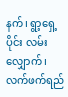နက်၊ ရွာ့ရှေ့ပိုင်း လမ်းလျှောက်၊ လက်ဖက်ရည်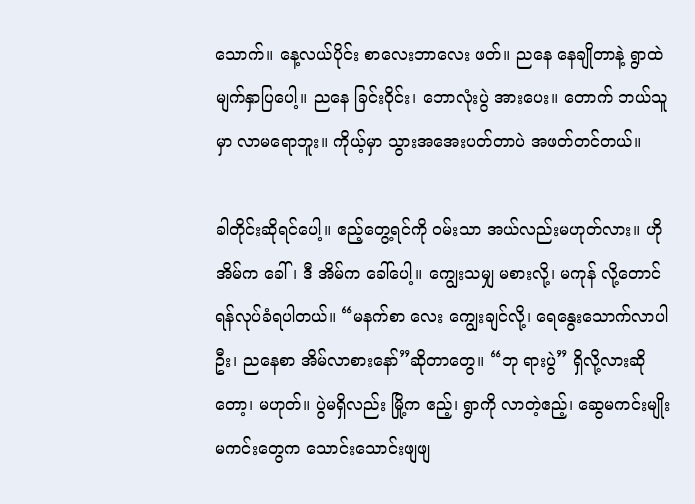သောက်။ နေ့လယ်ပိုင်း စာလေးဘာလေး ဖတ်။ ညနေ နေချိုတာနဲ့ ရွာထဲ မျက်နှာပြပေါ့။ ညနေ ခြင်းဝိုင်း၊ ဘောလုံးပွဲ အားပေး။ တောက် ဘယ်သူမှာ လာမရောဘူး။ ကိုယ့်မှာ သွားအအေးပတ်တာပဲ အဖတ်တင်တယ်။

ခါတိုင်းဆိုရင်ပေါ့။ ဧည့်တွေ့ရင်ကို ဝမ်းသာ အယ်လည်းမဟုတ်လား။ ဟိုအိမ်က ခေါ်၊ ဒီ အိမ်က ခေါ်ပေါ့။ ကျွေးသမျှ မစားလို့၊ မကုန် လို့တောင် ရန်လုပ်ခံရပါတယ်။ “မနက်စာ လေး ကျွေးချင်လို့၊ ရေနွေးသောက်လာပါဦး၊ ညနေစာ အိမ်လာစားနော်”ဆိုတာတွေ။ “ဘု ရားပွဲ” ရှိလို့လားဆိုတော့၊ မဟုတ်။ ပွဲမရှိလည်း မြို့က ဧည့်၊ ရွာကို လာတဲ့ဧည့်၊ ဆွေမကင်းမျိုး မကင်းတွေက သောင်းသောင်းဖျဖျ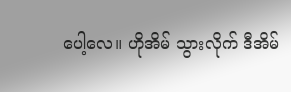ပေါ့လေ။ ဟိုအိမ် သွားလိုက် ဒီအိမ်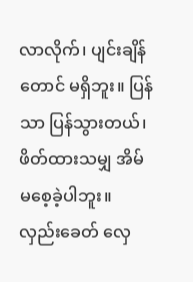လာလိုက်၊ ပျင်းချိန် တောင် မရှိဘူး။ ပြန်သာ ပြန်သွားတယ်၊ ဖိတ်ထားသမျှ အိမ် မစေ့ခဲ့ပါဘူး။ လှည်းခေတ် လှေ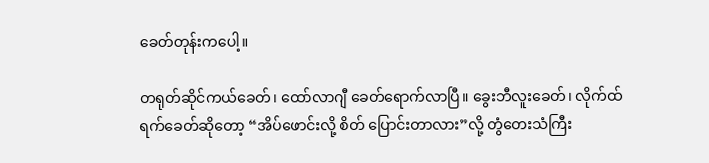ခေတ်တုန်းကပေါ့။

တရုတ်ဆိုင်ကယ်ခေတ်၊ ထော်လာဂျီ ခေတ်ရောက်လာပြီ။ ခွေးဘီလူးခေတ်၊ လိုက်ထ် ရက်ခေတ်ဆိုတော့ “အိပ်ဖောင်းလို့ စိတ် ပြောင်းတာလား”လို့ တွံတေးသံကြီး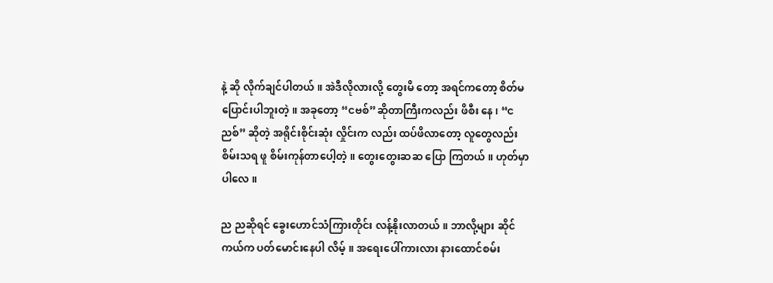နဲ့ ဆို လိုက်ချင်ပါတယ်။ အဲဒီလိုလားလို့ တွေးမိ တော့ အရင်ကတော့ စိတ်မပြောင်းပါဘူးတဲ့။ အခုတော့ “ငဗစ်”ဆိုတာကြီးကလည်း ဖိစီး နေ၊ “ငညစ်” ဆိုတဲ့ အရိုင်းစိုင်းဆုံး လှိုင်းက လည်း ထပ်ဖိလာတော့ လူတွေလည်း စိမ်းသရ ဖူ စိမ်းကုန်တာပေါ့တဲ့။ တွေးတွေးဆဆ ပြော ကြတယ်။ ဟုတ်မှာပါလေ။

ည ညဆိုရင် ခွေးဟောင်သံကြားတိုင်း လန့်နိုးလာတယ်။ ဘာလို့များ ဆိုင်ကယ်က ပတ်မောင်းနေပါ လိမ့်။ အရေးပေါ်ကားလား နားထောင်စမ်း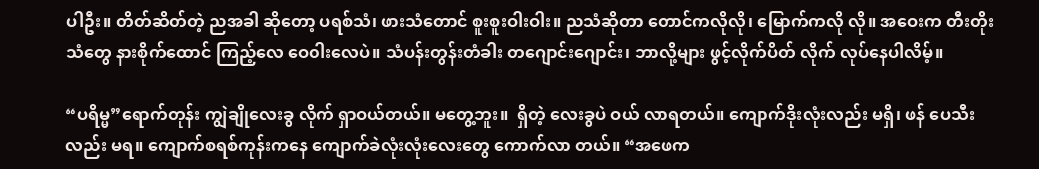ပါဦး။ တိတ်ဆိတ်တဲ့ ညအခါ ဆိုတော့ ပရစ်သံ၊ ဖားသံတောင် စူးစူးဝါးဝါး။ ညသံဆိုတာ တောင်ကလိုလို၊ မြောက်ကလို လို။ အဝေးက တီးတိုးသံတွေ နားစိုက်ထောင် ကြည့်လေ ဝေ၀ါးလေပဲ။ သံပန်းတွန်းတံခါး တဂျောင်းဂျောင်း၊ ဘာလို့များ ဖွင့်လိုက်ပိတ် လိုက် လုပ်နေပါလိမ့်။

“ပရိမ္မ”ရောက်တုန်း ကျွဲချိုလေးခွ လိုက် ရှာဝယ်တယ်။ မတွေ့ဘူး။  ရှိတဲ့ လေးခွပဲ ဝယ် လာရတယ်။ ကျောက်ဒိုးလုံးလည်း မရှိ၊ ဖန် ပေသီးလည်း မရ။ ကျောက်စရစ်ကုန်းကနေ ကျောက်ခဲလုံးလုံးလေးတွေ ကောက်လာ တယ်။ “အဖေက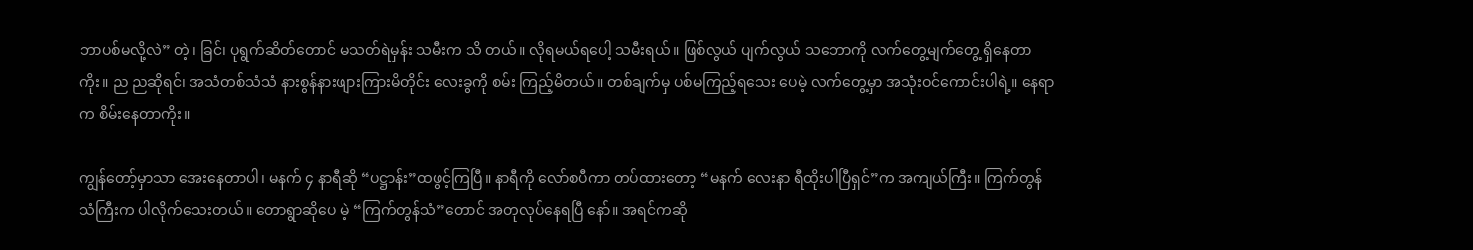ဘာပစ်မလို့လဲ” တဲ့၊ ခြင်၊ ပုရွက်ဆိတ်တောင် မသတ်ရဲမှန်း သမီးက သိ တယ်။ လိုရမယ်ရပေါ့ သမီးရယ်။ ဖြစ်လွယ် ပျက်လွယ် သဘောကို လက်တွေ့မျက်တွေ့ ရှိနေတာကိုး။ ည ညဆိုရင်၊ အသံတစ်သံသံ နားစွန်နားဖျားကြားမိတိုင်း လေးခွကို စမ်း ကြည့်မိတယ်။ တစ်ချက်မှ ပစ်မကြည့်ရသေး ပေမဲ့ လက်တွေ့မှာ အသုံးဝင်ကောင်းပါရဲ့။ နေရာက စိမ်းနေတာကိုး။

ကျွန်တော့်မှာသာ အေးနေတာပါ၊ မနက် ၄ နာရီဆို “ပဋ္ဌာန်း”ထဖွင့်ကြပြီ။ နာရီကို လော်စပီကာ တပ်ထားတော့ “မနက် လေးနာ ရီထိုးပါပြီရှင်”က အကျယ်ကြီး။ ကြက်တွန် သံကြီးက ပါလိုက်သေးတယ်။ တောရွာဆိုပေ မဲ့ “ကြက်တွန်သံ”တောင် အတုလုပ်နေရပြီ နော်။ အရင်ကဆို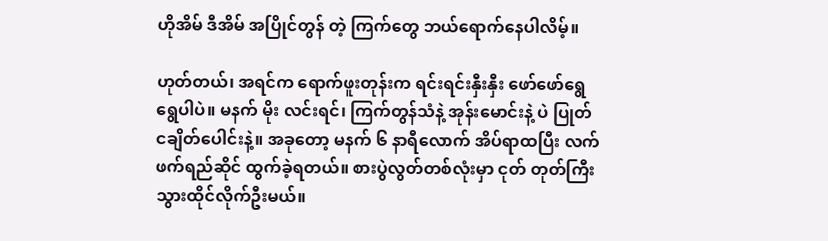ဟိုအိမ် ဒီအိမ် အပြိုင်တွန် တဲ့ ကြက်တွေ ဘယ်ရောက်နေပါလိမ့်။

ဟုတ်တယ်၊ အရင်က ရောက်ဖူးတုန်းက ရင်းရင်းနှီးနှီး ဖော်ဖော်ရွေရွေပါပဲ။ မနက် မိုး လင်းရင်၊ ကြက်တွန်သံနဲ့ အုန်းမောင်းနဲ့ ပဲ ပြုတ် ငချိတ်ပေါင်းနဲ့။ အခုတော့ မနက် ၆ နာရီလောက် အိပ်ရာထပြီး လက်ဖက်ရည်ဆိုင် ထွက်ခဲ့ရတယ်။ စားပွဲလွတ်တစ်လုံးမှာ ငုတ် တုတ်ကြီး သွားထိုင်လိုက်ဦးမယ်။